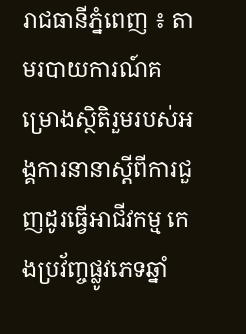រាជធានីភ្នំពេញ ៖ តាមរបាយការណ៍គម្រោងស្ថិតិរួមរបស់អង្គការនានាស្ដីពីការជួញដូរធ្វើអាជីវកម្ម កេងប្រវ័ញ្ចផ្លូវភេទឆ្នាំ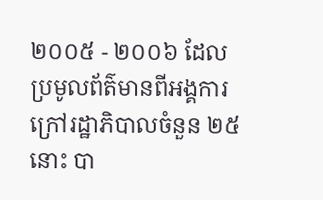២០០៥ - ២០០៦ ដែលប្រមូលព័ត៌មានពីអង្គការក្រៅរដ្ឋាភិបាលចំនួន ២៥នោះ បា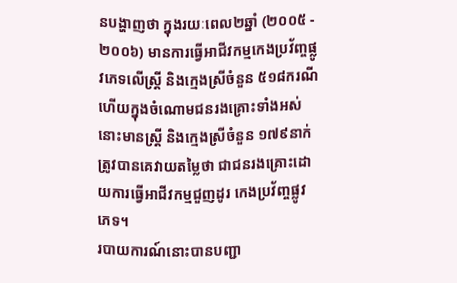នបង្ហាញថា ក្នុងរយៈពេល២ឆ្នាំ (២០០៥ - ២០០៦) មានការធ្វើអាជីវកម្មកេងប្រវ័ញ្ចផ្លូវភេទលើស្ត្រី និងក្មេងស្រីចំនួន ៥១៨ករណី ហើយក្នុងចំណោមជនរងគ្រោះទាំងអស់នោះមានស្ត្រី និងក្មេងស្រីចំនួន ១៧៩នាក់ ត្រូវបានគេវាយតម្លៃថា ជាជនរងគ្រោះដោយការធ្វើអាជីវកម្មជួញដូរ កេងប្រវ័ញ្ចផ្លូវភេទ។
របាយការណ៍នោះបានបញ្ជា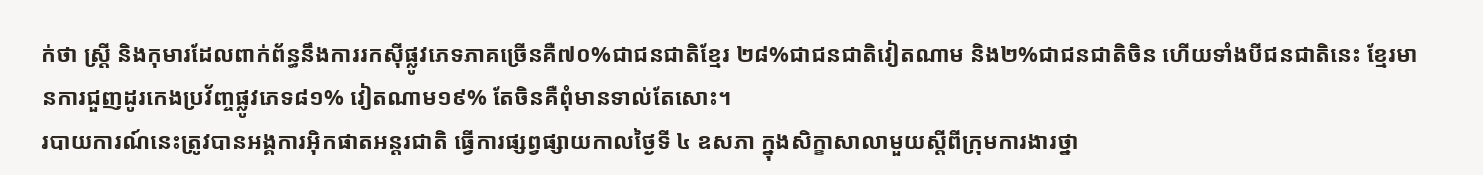ក់ថា ស្ត្រី និងកុមារដែលពាក់ព័ន្ធនឹងការរកស៊ីផ្លូវភេទភាគច្រើនគឺ៧០%ជាជនជាតិខ្មែរ ២៨%ជាជនជាតិវៀតណាម និង២%ជាជនជាតិចិន ហើយទាំងបីជនជាតិនេះ ខ្មែរមានការជួញដូរកេងប្រវ័ញ្ចផ្លូវភេទ៨១% វៀតណាម១៩% តែចិនគឺពុំមានទាល់តែសោះ។
របាយការណ៍នេះត្រូវបានអង្គការអ៊ិកផាតអន្តរជាតិ ធ្វើការផ្សព្វផ្សាយកាលថ្ងៃទី ៤ ឧសភា ក្នុងសិក្ខាសាលាមួយស្ដីពីក្រុមការងារថ្នា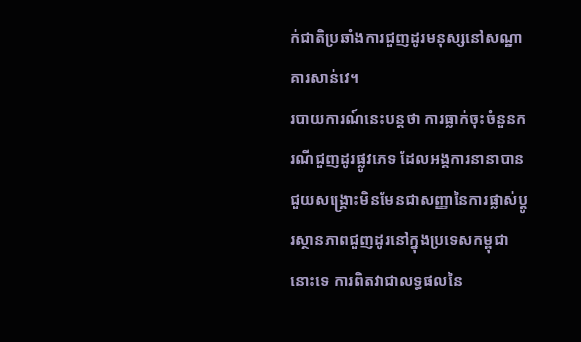ក់ជាតិប្រឆាំងការជួញដូរមនុស្សនៅសណ្ឋាគារសាន់វេ។
របាយការណ៍នេះបន្តថា ការធ្លាក់ចុះចំនួនករណីជួញដូរផ្លូវភេទ ដែលអង្គការនានាបានជួយសង្គ្រោះមិនមែនជាសញ្ញានៃការផ្លាស់ប្ដូរស្ថានភាពជួញដូរនៅក្នុងប្រទេសកម្ពុជានោះទេ ការពិតវាជាលទ្ធផលនៃ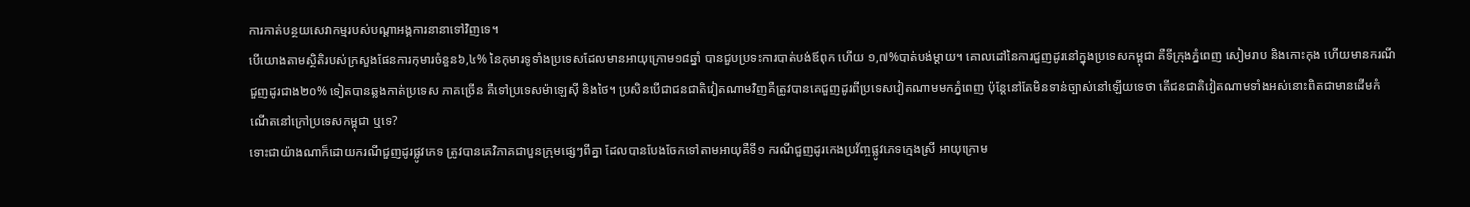ការកាត់បន្ថយសេវាកម្មរបស់បណ្ដាអង្គការនានាទៅវិញទេ។
បើយោងតាមស្ថិតិរបស់ក្រសួងផែនការកុមារចំនួន៦,៤% នៃកុមារទូទាំងប្រទេសដែលមានអាយុក្រោម១៨ឆ្នាំ បានជួបប្រទះការបាត់បង់ឪពុក ហើយ ១,៧%បាត់បង់ម្ដាយ។ គោលដៅនៃការជួញដូរនៅក្នុងប្រទេសកម្ពុជា គឺទីក្រុងភ្នំពេញ សៀមរាប និងកោះកុង ហើយមានករណីជួញដូរជាង២០% ទៀតបានឆ្លងកាត់ប្រទេស ភាគច្រើន គឺទៅប្រទេសម៉ាឡេស៊ី និងថៃ។ ប្រសិនបើជាជនជាតិវៀតណាមវិញគឺត្រូវបានគេជួញដូរពីប្រទេសវៀតណាមមកភ្នំពេញ ប៉ុន្តែនៅតែមិនទាន់ច្បាស់នៅឡើយទេថា តើជនជាតិវៀតណាមទាំងអស់នោះពិតជាមានដើមកំណើតនៅក្រៅប្រទេសកម្ពុជា ឬទេ?
ទោះជាយ៉ាងណាក៏ដោយករណីជួញដូរផ្លូវភេទ ត្រូវបានគេវិភាគជាបួនក្រុមផ្សេៗពីគ្នា ដែលបានបែងចែកទៅតាមអាយុគឺទី១ ករណីជួញដូរកេងប្រវ័ញ្ចផ្លូវភេទក្មេងស្រី អាយុក្រោម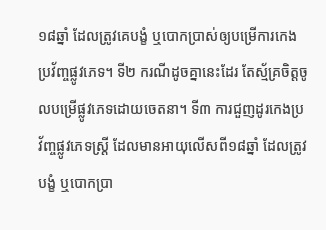១៨ឆ្នាំ ដែលត្រូវគេបង្ខំ ឬបោកប្រាស់ឲ្យបម្រើការកេងប្រវ័ញ្ចផ្លូវភេទ។ ទី២ ករណីដូចគ្នានេះដែរ តែស្ម័គ្រចិត្តចូលបម្រើផ្លូវភេទដោយចេតនា។ ទី៣ ការជួញដូរកេងប្រវ័ញ្ចផ្លូវភេទស្ត្រី ដែលមានអាយុលើសពី១៨ឆ្នាំ ដែលត្រូវបង្ខំ ឬបោកប្រា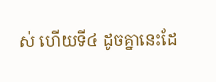ស់ ហើយទី៤ ដូចគ្នានេះដែ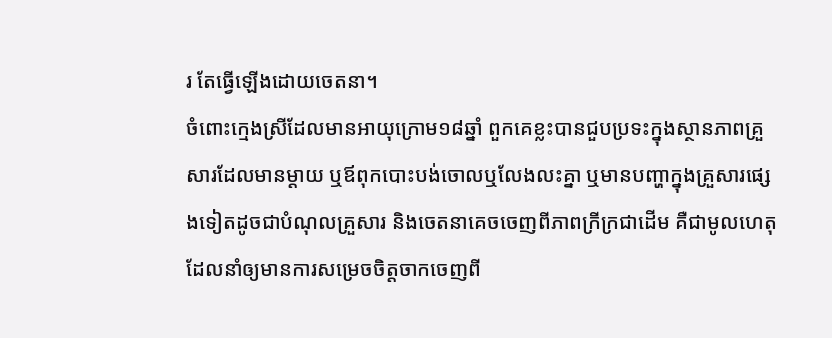រ តែធ្វើឡើងដោយចេតនា។
ចំពោះក្មេងស្រីដែលមានអាយុក្រោម១៨ឆ្នាំ ពួកគេខ្លះបានជួបប្រទះក្នុងស្ថានភាពគ្រួសារដែលមានម្ដាយ ឬឪពុកបោះបង់ចោលឬលែងលះគ្នា ឬមានបញ្ហាក្នុងគ្រួសារផ្សេងទៀតដូចជាបំណុលគ្រួសារ និងចេតនាគេចចេញពីភាពក្រីក្រជាដើម គឺជាមូលហេតុដែលនាំឲ្យមានការសម្រេចចិត្តចាកចេញពី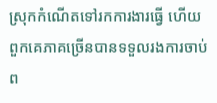ស្រុកកំណើតទៅរកការងារធ្វើ ហើយពួកគេភាគច្រើនបានទទួលរងការចាប់ព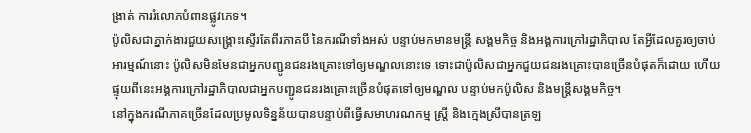ង្រាត់ ការរំលោភបំពានផ្លូវភេទ។
ប៉ូលិសជាភ្នាក់ងារជួយសង្គ្រោះស្ទើរតែពីរភាគបី នៃករណីទាំងអស់ បន្ទាប់មកមានមន្ត្រី សង្គមកិច្ច និងអង្គការក្រៅរដ្ឋាភិបាល តែអ្វីដែលគួរឲ្យចាប់អារម្មណ៍នោះ ប៉ូលិសមិនមែនជាអ្នកបញ្ជូនជនរងគ្រោះទៅឲ្យមណ្ឌលនោះទេ ទោះជាប៉ូលិសជាអ្នកជួយជនរងគ្រោះបានច្រើនបំផុតក៏ដោយ ហើយផ្ទុយពីនេះអង្គការក្រៅរដ្ឋាភិបាលជាអ្នកបញ្ជូនជនរងគ្រោះច្រើនបំផុតទៅឲ្យមណ្ឌល បន្ទាប់មកប៉ូលិស និងមន្ត្រីសង្គមកិច្ច។
នៅក្នុងករណីភាគច្រើនដែលប្រមូលទិន្នន័យបានបន្ទាប់ពីធ្វើសមាហរណកម្ម ស្ត្រី និងក្មេងស្រីបានត្រឡ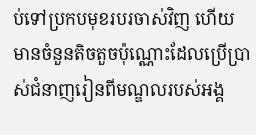ប់ទៅប្រកបមុខរបរចាស់វិញ ហើយមានចំនួនតិចតួចប៉ុណ្ណោះដែលប្រើប្រាស់ជំនាញរៀនពីមណ្ឌលរបស់អង្គ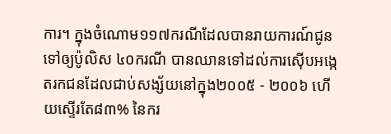ការ។ ក្នុងចំណោម១១៧ករណីដែលបានរាយការណ៍ជូនទៅឲ្យប៉ូលិស ៤០ករណី បានឈានទៅដល់ការស៊ើបអង្កេតរកជនដែលជាប់សង្ស័យនៅក្នុង២០០៥ - ២០០៦ ហើយស្ទើរតែ៨៣% នៃករ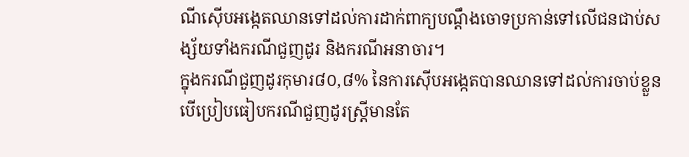ណីស៊ើបអង្កេតឈានទៅដល់ការដាក់ពាក្យបណ្ដឹងចោទប្រកាន់ទៅលើជនជាប់សង្ស័យទាំងករណីជួញដូរ និងករណីអនាចារ។
ក្នុងករណីជួញដូរកុមារ៨០,៨% នៃការស៊ើបអង្កេតបានឈានទៅដល់ការចាប់ខ្លួនបើប្រៀបធៀបករណីជួញដូរស្ត្រីមានតែ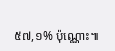៥៧,១% ប៉ុណ្ណោះ៕